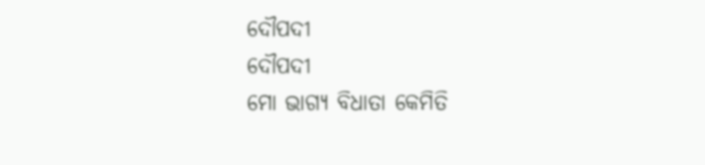ଦୌପଦୀ
ଦୌପଦୀ
ମୋ ଭାଗ୍ୟ ବିଧାତା କେମିତି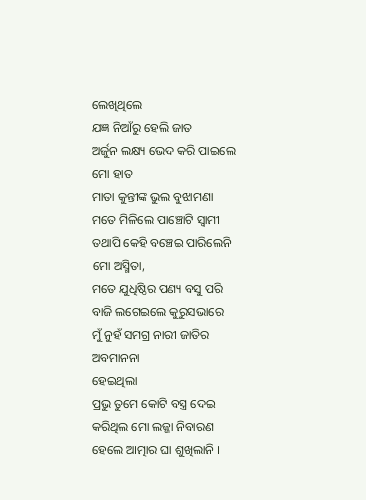ଲେଖିଥିଲେ
ଯଜ୍ଞ ନିଆଁରୁ ହେଲି ଜାତ
ଅର୍ଜୁନ ଲକ୍ଷ୍ୟ ଭେଦ କରି ପାଇଲେ ମୋ ହାତ
ମାତା କୁନ୍ତୀଙ୍କ ଭୁଲ ବୁଝାମଣା
ମତେ ମିଳିଲେ ପାଞ୍ଚୋଟି ସ୍ୱାମୀ
ତଥାପି କେହି ବଞ୍ଚେଇ ପାରିଲେନି
ମୋ ଅସ୍ମିତା,
ମତେ ଯୁଧିଷ୍ଠିର ପଣ୍ୟ ବସୁ ପରି
ବାଜି ଲଗେଇଲେ କୁରୁସଭାରେ
ମୁଁ ନୁହଁ ସମଗ୍ର ନାରୀ ଜାତିର ଅବମାନନା
ହେଇଥିଲା
ପ୍ରଭୁ ତୁମେ କୋଟି ବସ୍ତ୍ର ଦେଇ
କରିଥିଲ ମୋ ଲଜ୍ଜା ନିବାରଣ
ହେଲେ ଆତ୍ମାର ଘା ଶୁଖିଲାନି ।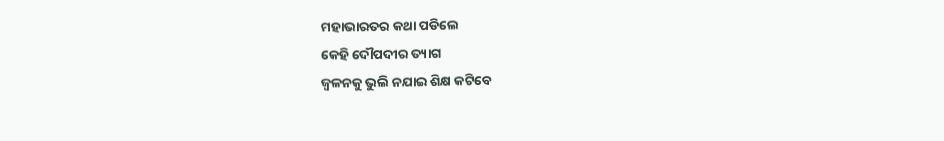ମହାଭାରତର କଥା ପଡିଲେ
କେହି ଦୌପଦୀର ତ୍ୟାଗ
ଜ୍ଵଳନକୁ ଭୁଲି ନଯାଇ ଶିକ୍ଷ କଟିବେ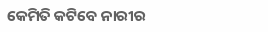କେମିତି କଟିବେ ନାରୀର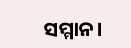ସମ୍ମାନ।